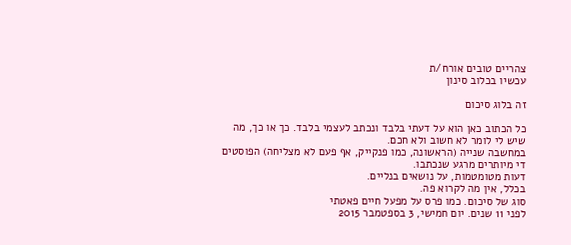צהריים טובים אורח/ת
עכשיו בכלוב סינון

זה בלוג סיכום

כל הכתוב כאן הוא על דעתי בלבד ונכתב לעצמי בלבד. כך או כך, מה שיש לי לומר לא חשוב ולא חכם.
במחשבה שנייה (הראשונה, כמו פנקייק, אף פעם לא מצליחה) הפוסטים די מיותרים מרגע שנכתבו.
דעות מטומטמות, על נושאים בנליים.
בכלל, אין מה לקרוא פה.
סוג של סיכום. כמו פרס על מפעל חיים פאטתי
לפני 11 שנים. יום חמישי, 3 בספטמבר 2015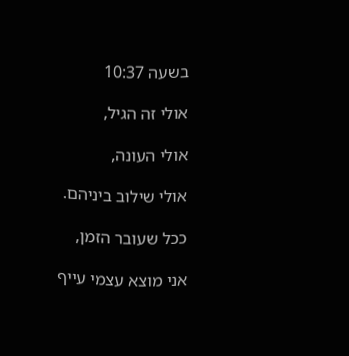בשעה 10:37

אולי זה הגיל,

אולי העונה,

אולי שילוב ביניהם.

ככל שעובר הזמן,

אני מוצא עצמי עייף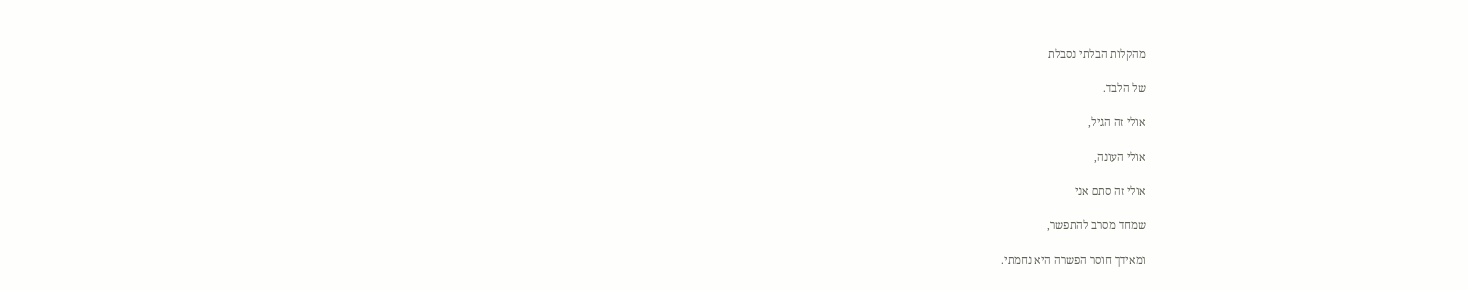מהקלות הבלתי נסבלת

של הלבד.

אולי זה הגיל,

אולי העונה,

אולי זה סתם אני

שמחד מסרב להתפשר,

ומאידך חוסר הפשרה היא נחמתי.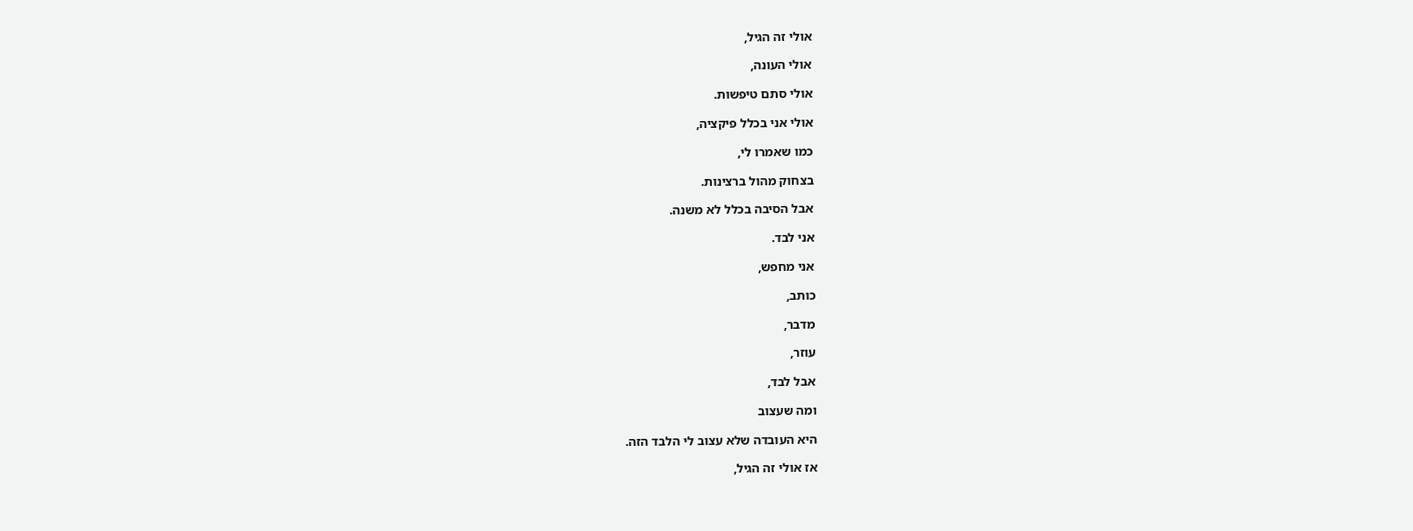אולי זה הגיל,

אולי העונה,

אולי סתם טיפשות.

אולי אני בכלל פיקציה,

כמו שאמרו לי,

בצחוק מהול ברצינות.

אבל הסיבה בכלל לא משנה.

אני לבד.

אני מחפש,

כותב,

מדבר,

עוזר,

אבל לבד,

ומה שעצוב

היא העובדה שלא עצוב לי הלבד הזה.

אז אולי זה הגיל,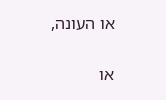או העונה,

או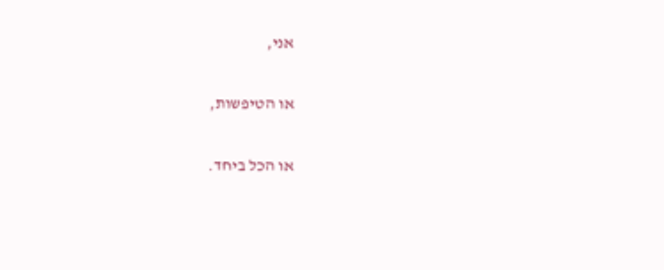אני,

או הטיפשות,

או הכל ביחד.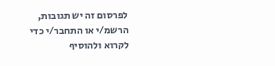לפרסום זה יש תגובות, הרשמ/י או התחבר/י כדי לקרוא ולהוסיף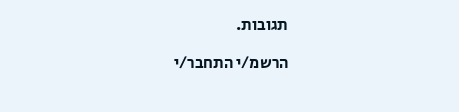תגובות.

הרשמ/י התחבר/י